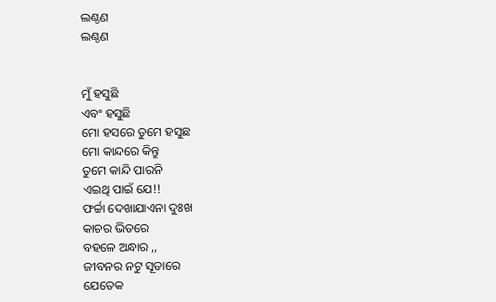ଲଣ୍ଠଣ
ଲଣ୍ଠଣ


ମୁଁ ହସୁଛି
ଏବଂ ହସୁଛି
ମୋ ହସରେ ତୁମେ ହସୁଛ
ମୋ କାନ୍ଦରେ କିନ୍ତୁ
ତୁମେ କାନ୍ଦି ପାରନି
ଏଇଥି ପାଇଁ ଯେ!!
ଫର୍ଚ୍ଚା ଦେଖାଯାଏନା ଦୁଃଖ
କାଚର ଭିତରେ
ବହଳେ ଅନ୍ଧାର ,,
ଜୀବନର ନଟୁ ସୂତାରେ
ଯେତେକ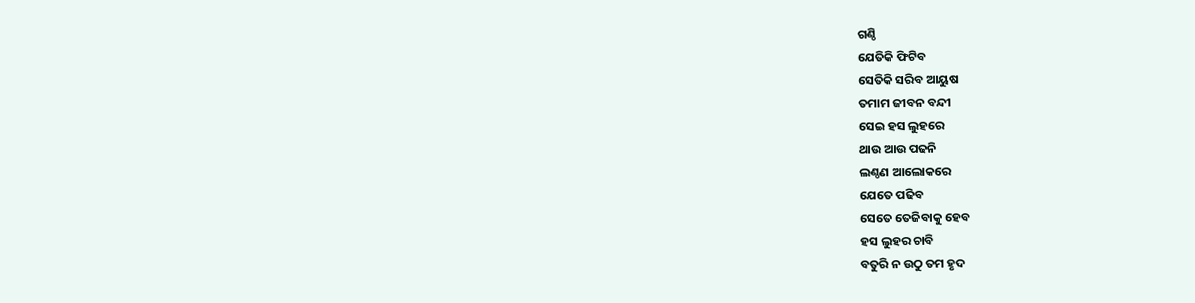ଗଣ୍ଠି
ଯେତିକି ଫିଟିବ
ସେତିକି ସରିବ ଆୟୁଷ
ତମାମ ଜୀବନ ବନ୍ଦୀ
ସେଇ ହସ ଲୁହରେ
ଥାଉ ଆଉ ପଢନି
ଲଣ୍ଠଣ ଆଲୋକରେ
ଯେତେ ପଢିବ
ସେତେ ତେଜିବାକୁ ହେବ
ହସ ଲୁହର ଚାବି
ବତୁରି ନ ଉଠୁ ତମ ହୃଦ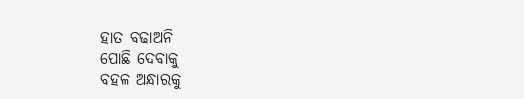ହାତ ବଢାଅନି
ପୋଛି ଦେବାକୁ
ବହଳ ଅନ୍ଧାରକୁ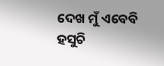ଦେଖ ମୁଁ ଏବେବି ହସୁଚି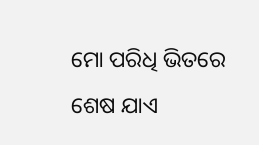ମୋ ପରିଧି ଭିତରେ
ଶେଷ ଯାଏ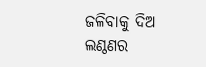ଜଳିବାକୁ ଦିଅ
ଲଣ୍ଠଣର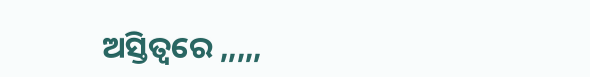ଅସ୍ତିତ୍ଵରେ ,,,,,